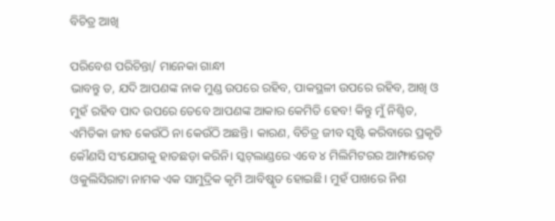ବିଚିତ୍ର ଆଖି

ପରିବେଶ ପରିଚିନ୍ତା/ ମାନେକା ଗାନ୍ଧୀ
ଭାବନ୍ତୁ ତ, ଯଦି ଆପଣଙ୍କ ନାକ ମୁଣ୍ଡ ଉପରେ ରହିବ, ପାକସ୍ଥଳୀ ଉପରେ ରହିବ, ଆଖି ଓ ମୁହଁ ରହିବ ପାଦ ଉପରେ ତେବେ ଆପଣଙ୍କ ଆକାର କେମିତି ହେବ! କିନ୍ତୁ ମୁଁ ନିଶ୍ଚିତ, ଏମିତିକା ଜୀବ କେଉଁଠି ନା କେଉଁଠି ଅଛନ୍ତି। କାରଣ, ବିଚିତ୍ର ଜୀବ ସୃଷ୍ଟି କରିବାରେ ପ୍ରକୃତି କୌଣସି ସଂଯୋଗକୁ ହାତଛଡ଼ା କରିନି। ସ୍କଟ୍‌ଲାଣ୍ଡରେ ଏବେ ୪ ମିଲିମିଟରର ଆମ୍ଫାରେଟ୍‌ ଓକୁଲିସିରାଟା ନାମକ ଏକ ସାମୁଦ୍ରିକ କୃମି ଆବିଷ୍କୃତ ହୋଇଛି। ମୁହଁ ପାଖରେ ନିଶ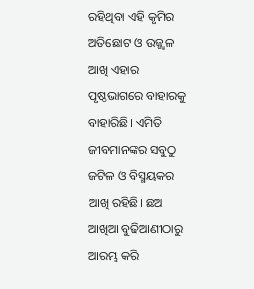ରହିଥିବା ଏହି କୃମିର ଅତିଛୋଟ ଓ ଉଜ୍ଜ୍ୱଳ ଆଖି ଏହାର ପୃଷ୍ଠଭାଗରେ ବାହାରକୁ ବାହାରିଛି। ଏମିତି ଜୀବମାନଙ୍କର ସବୁଠୁ ଜଟିଳ ଓ ବିସ୍ମୟକର ଆଖି ରହିଛି। ଛଅ ଆଖିଆ ବୁଢିଆଣୀଠାରୁ ଆରମ୍ଭ କରି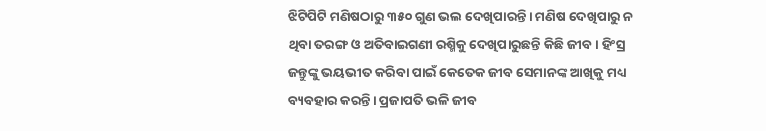ଝିଟିପିଟି ମଣିଷଠାରୁ ୩୫୦ ଗୁଣ ଭଲ ଦେଖିପାରନ୍ତି। ମଣିଷ ଦେଖିପାରୁ ନ ଥିବା ତରଙ୍ଗ ଓ ଅତିବାଇଗଣୀ ରଶ୍ମିକୁ ଦେଖିପାରୁଛନ୍ତି କିଛି ଜୀବ। ହିଂସ୍ର ଜନ୍ତୁଙ୍କୁ ଭୟଭୀତ କରିବା ପାଇଁ କେତେକ ଜୀବ ସେମାନଙ୍କ ଆଖିକୁ ମଧ୍ୟ ବ୍ୟବହାର କରନ୍ତି। ପ୍ରଜାପତି ଭଳି ଜୀବ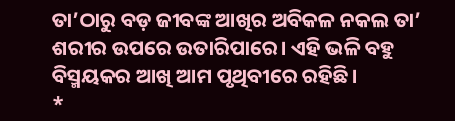ତା’ଠାରୁ ବଡ଼ ଜୀବଙ୍କ ଆଖିର ଅବିକଳ ନକଲ ତା’ ଶରୀର ଉପରେ ଉତାରିପାରେ। ଏହି ଭଳି ବହୁ ବିସ୍ମୟକର ଆଖି ଆମ ପୃଥିବୀରେ ରହିଛି।
*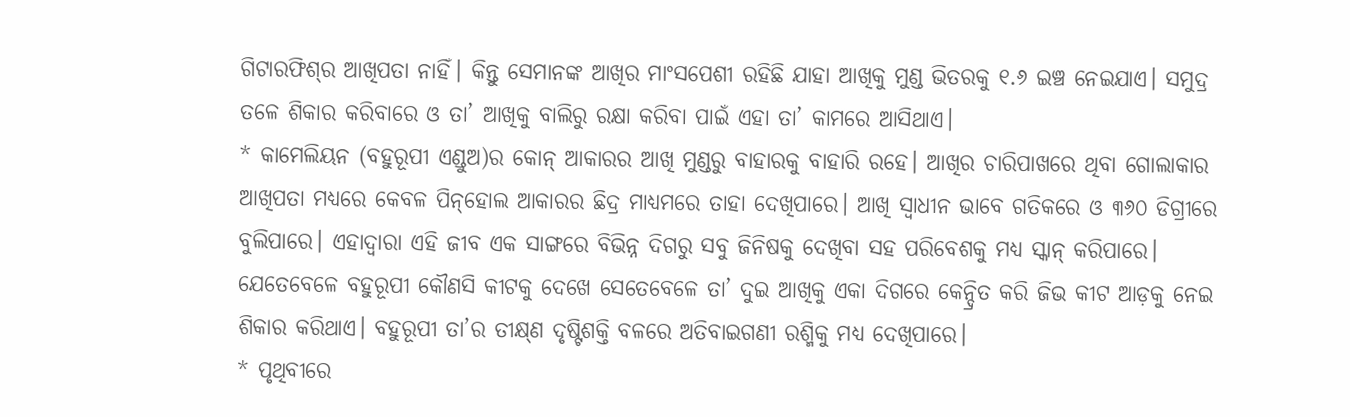ଗିଟାରଫିଶ୍‌ର ଆଖିପତା ନାହିଁ। କିନ୍ତୁ ସେମାନଙ୍କ ଆଖିର ମାଂସପେଶୀ ରହିଛି ଯାହା ଆଖିକୁ ମୁଣ୍ଡ ଭିତରକୁ ୧.୬ ଇଞ୍ଚ ନେଇଯାଏ। ସମୁଦ୍ର ତଳେ ଶିକାର କରିବାରେ ଓ ତା’ ଆଖିକୁ ବାଲିରୁ ରକ୍ଷା କରିବା ପାଇଁ ଏହା ତା’ କାମରେ ଆସିଥାଏ।
* କାମେଲିୟନ (ବହୁରୂପୀ ଏଣ୍ଡୁଅ)ର କୋନ୍‌ ଆକାରର ଆଖି ମୁଣ୍ଡରୁ ବାହାରକୁ ବାହାରି ରହେ। ଆଖିର ଚାରିପାଖରେ ଥିବା ଗୋଲାକାର ଆଖିପତା ମଧ୍ୟରେ କେବଳ ପିନ୍‌ହୋଲ ଆକାରର ଛିଦ୍ର ମାଧ୍ୟମରେ ତାହା ଦେଖିପାରେ। ଆଖି ସ୍ବାଧୀନ ଭାବେ ଗତିକରେ ଓ ୩୬୦ ଡିଗ୍ରୀରେ ବୁଲିପାରେ। ଏହାଦ୍ୱାରା ଏହି ଜୀବ ଏକ ସାଙ୍ଗରେ ବିଭିନ୍ନ ଦିଗରୁ ସବୁ ଜିନିଷକୁ ଦେଖିବା ସହ ପରିବେଶକୁ ମଧ୍ୟ ସ୍କାନ୍‌ କରିପାରେ। ଯେତେବେଳେ ବହୁରୂପୀ କୌଣସି କୀଟକୁ ଦେଖେ ସେତେବେଳେ ତା’ ଦୁଇ ଆଖିକୁ ଏକା ଦିଗରେ କେନ୍ଦ୍ରିତ କରି ଜିଭ କୀଟ ଆଡ଼କୁ ନେଇ ଶିକାର କରିଥାଏ। ବହୁରୂପୀ ତା’ର ତୀକ୍ଷ୍‌ଣ ଦୃଷ୍ଟିଶକ୍ତି ବଳରେ ଅତିବାଇଗଣୀ ରଶ୍ମିକୁ ମଧ୍ୟ ଦେଖିପାରେ।
* ପୃଥିବୀରେ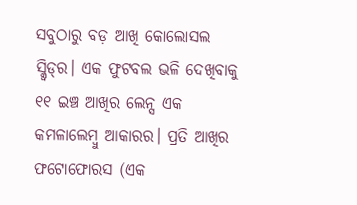ସବୁଠାରୁ ବଡ଼ ଆଖି କୋଲୋସଲ ସ୍କ୍ବିଡ୍‌ର। ଏକ ଫୁଟବଲ ଭଳି ଦେଖିବାକୁ ୧୧ ଇଞ୍ଚ ଆଖିର ଲେନ୍ସ ଏକ କମଳାଲେମ୍ବୁ ଆକାରର। ପ୍ରତି ଆଖିର ଫଟୋଫୋରସ (ଏକ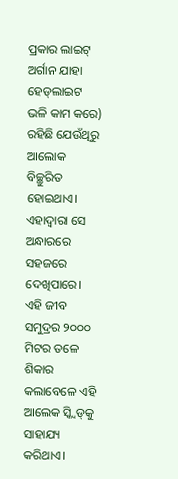ପ୍ରକାର ଲାଇଟ୍‌ ଅର୍ଗାନ ଯାହା ହେଡ୍‌ଲାଇଟ ଭଳି କାମ କରେ) ରହିଛି ଯେଉଁଥିରୁ ଆଲୋକ ବିଚ୍ଛୁରିତ ହୋଇଥାଏ। ଏହାଦ୍ୱାରା ସେ ଅନ୍ଧାରରେ ସହଜରେ ଦେଖିପାରେ। ଏହି ଜୀବ ସମୁଦ୍ରର ୨୦୦୦ ମିଟର ତଳେ ଶିକାର କଲାବେଳେ ଏହି ଆଲେକ ସ୍କ୍ବିଡ୍‌କୁ ସାହାଯ୍ୟ କରିଥାଏ।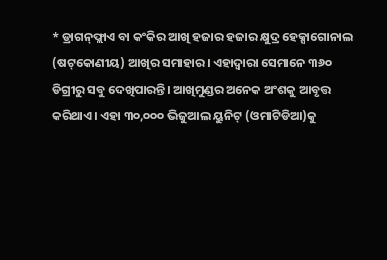* ଡ୍ରାଗନ୍‌ଫ୍ଲାଏ ବା କଂକିର ଆଖି ହଜାର ହଜାର କ୍ଷୁଦ୍ର ହେକ୍ସାଗୋନାଲ (ଷଟ୍‌କୋଣୀୟ) ଆଖିର ସମାହାର। ଏହାଦ୍ୱାରା ସେମାନେ ୩୬୦ ଡିଗ୍ରୀରୁ ସବୁ ଦେଖିପାରନ୍ତି। ଆଖିମୁଣ୍ଡର ଅନେକ ଅଂଶକୁ ଆବୃତ୍ତ କରିଥାଏ। ଏହା ୩୦,୦୦୦ ଭିଜୁଆଲ ୟୁନିଟ୍‌ (ଓମାଟିଡିଆ)କୁ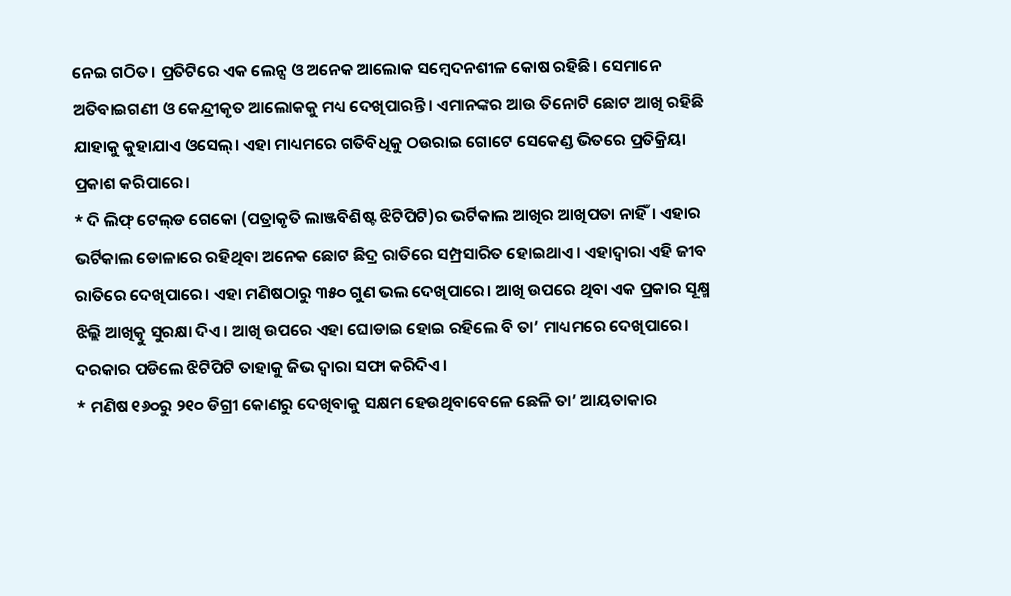ନେଇ ଗଠିତ। ପ୍ରତିଟିରେ ଏକ ଲେନ୍ସ ଓ ଅନେକ ଆଲୋକ ସମ୍ବେଦନଶୀଳ କୋଷ ରହିଛି। ସେମାନେ ଅତିବାଇଗଣୀ ଓ କେନ୍ଦ୍ରୀକୃତ ଆଲୋକକୁ ମଧ୍ୟ ଦେଖିପାରନ୍ତି। ଏମାନଙ୍କର ଆଉ ତିନୋଟି ଛୋଟ ଆଖି ରହିଛି ଯାହାକୁ କୁହାଯାଏ ଓସେଲ୍‌। ଏହା ମାଧ୍ୟମରେ ଗତିବିଧିକୁ ଠଉରାଇ ଗୋଟେ ସେକେଣ୍ଡ ଭିତରେ ପ୍ରତିକ୍ରିୟା ପ୍ରକାଶ କରିପାରେ।
* ଦି ଲିଫ୍‌ ଟେଲ୍‌ଡ ଗେକୋ (ପତ୍ରାକୃତି ଲାଞ୍ଜବିଶିଷ୍ଟ ଝିଟିପିଟି)ର ଭର୍ଟିକାଲ ଆଖିର ଆଖିପତା ନାହିଁ। ଏହାର ଭର୍ଟିକାଲ ଡୋଳାରେ ରହିଥିବା ଅନେକ ଛୋଟ ଛିଦ୍ର ରାତିରେ ସମ୍ପ୍ରସାରିତ ହୋଇଥାଏ। ଏହାଦ୍ୱାରା ଏହି ଜୀବ ରାତିରେ ଦେଖିପାରେ। ଏହା ମଣିଷଠାରୁ ୩୫୦ ଗୁଣ ଭଲ ଦେଖିପାରେ। ଆଖି ଉପରେ ଥିବା ଏକ ପ୍ରକାର ସୂକ୍ଷ୍ମ ଝିଲ୍ଲି ଆଖିତ୍କୁ ସୁରକ୍ଷା ଦିଏ। ଆଖି ଉପରେ ଏହା ଘୋଡାଇ ହୋଇ ରହିଲେ ବି ତା’ ମାଧ୍ୟମରେ ଦେଖିପାରେ। ଦରକାର ପଡିଲେ ଝିଟିପିଟି ତାହାକୁ ଜିଭ ଦ୍ୱାରା ସଫା କରିଦିଏ।
* ମଣିଷ ୧୬୦ରୁ ୨୧୦ ଡିଗ୍ରୀ କୋଣରୁ ଦେଖିବାକୁ ସକ୍ଷମ ହେଉଥିବାବେଳେ ଛେଳି ତା’ ଆୟତାକାର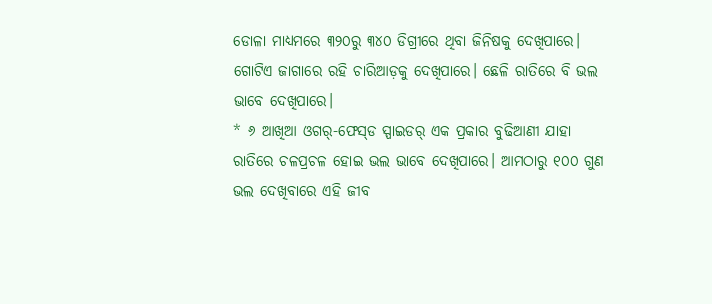ଡୋଳା ମାଧ୍ୟମରେ ୩୨୦ରୁ ୩୪୦ ଡିଗ୍ରୀରେ ଥିବା ଜିନିଷକୁ ଦେଖିପାରେ। ଗୋଟିଏ ଜାଗାରେ ରହି ଚାରିଆଡ଼କୁ ଦେଖିପାରେ। ଛେଳି ରାତିରେ ବି ଭଲ ଭାବେ ଦେଖିପାରେ।
* ୬ ଆଖିଆ ଓଗର୍‌-ଫେସ୍‌ଡ ସ୍ପାଇଡର୍‌ ଏକ ପ୍ରକାର ବୁଢିଆଣୀ ଯାହା ରାତିରେ ଚଳପ୍ରଚଳ ହୋଇ ଭଲ ଭାବେ ଦେଖିପାରେ। ଆମଠାରୁ ୧୦୦ ଗୁଣ ଭଲ ଦେଖିବାରେ ଏହି ଜୀବ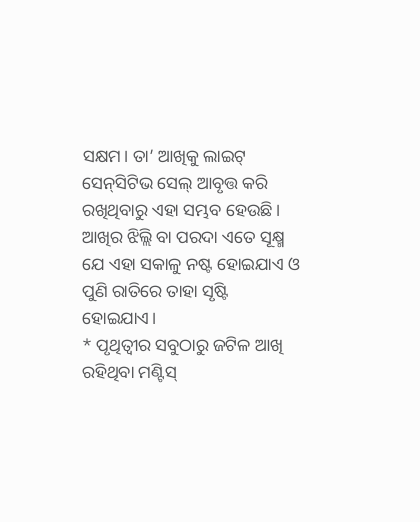ସକ୍ଷମ। ତା’ ଆଖିକୁ ଲାଇଟ୍‌ ସେନ୍‌ସିଟିଭ ସେଲ୍‌ ଆବୃତ୍ତ କରି ରଖିଥିବାରୁ ଏହା ସମ୍ଭବ ହେଉଛି। ଆଖିର ଝିଲ୍ଲି ବା ପରଦା ଏତେ ସୂକ୍ଷ୍ମ ଯେ ଏହା ସକାଳୁ ନଷ୍ଟ ହୋଇଯାଏ ଓ ପୁଣି ରାତିରେ ତାହା ସୃଷ୍ଟି ହୋଇଯାଏ।
* ପୃଥିତ୍ବୀର ସବୁଠାରୁ ଜଟିଳ ଆଖି ରହିଥିବା ମଣ୍ଟିସ୍‌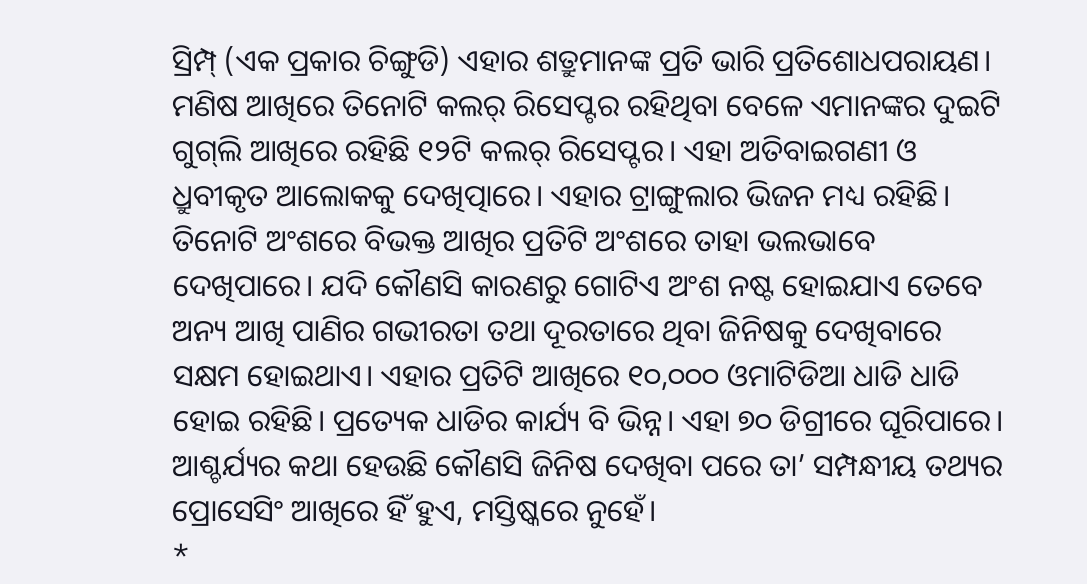ସ୍ରିମ୍ପ୍‌ (ଏକ ପ୍ରକାର ଚିଙ୍ଗୁଡି) ଏହାର ଶତ୍ରୁମାନଙ୍କ ପ୍ରତି ଭାରି ପ୍ରତିଶୋଧପରାୟଣ। ମଣିଷ ଆଖିରେ ତିନୋଟି କଲର୍‌ ରିସେପ୍ଟର ରହିଥିବା ବେଳେ ଏମାନଙ୍କର ଦୁଇଟି ଗୁଗ୍‌ଲି ଆଖିରେ ରହିଛି ୧୨ଟି କଲର୍‌ ରିସେପ୍ଟର। ଏହା ଅତିବାଇଗଣୀ ଓ ଧ୍ରୁବୀକୃତ ଆଲୋକକୁ ଦେଖିତ୍ପାରେ। ଏହାର ଟ୍ରାଙ୍ଗୁଲାର ଭିଜନ ମଧ୍ୟ ରହିଛି। ତିନୋଟି ଅଂଶରେ ବିଭକ୍ତ ଆଖିର ପ୍ରତିଟି ଅଂଶରେ ତାହା ଭଲଭାବେ ଦେଖିପାରେ। ଯଦି କୌଣସି କାରଣରୁ ଗୋଟିଏ ଅଂଶ ନଷ୍ଟ ହୋଇଯାଏ ତେବେ ଅନ୍ୟ ଆଖି ପାଣିର ଗଭୀରତା ତଥା ଦୂରତାରେ ଥିବା ଜିନିଷକୁ ଦେଖିବାରେ ସକ୍ଷମ ହୋଇଥାଏ। ଏହାର ପ୍ରତିଟି ଆଖିରେ ୧୦,୦୦୦ ଓମାଟିଡିଆ ଧାଡି ଧାଡି ହୋଇ ରହିଛି। ପ୍ରତ୍ୟେକ ଧାଡିର କାର୍ଯ୍ୟ ବି ଭିନ୍ନ। ଏହା ୭୦ ଡିଗ୍ରୀରେ ଘୂରିପାରେ। ଆଶ୍ଚର୍ଯ୍ୟର କଥା ହେଉଛି କୌଣସି ଜିନିଷ ଦେଖିବା ପରେ ତା’ ସମ୍ପନ୍ଧୀୟ ତଥ୍ୟର ପ୍ରୋସେସିଂ ଆଖିରେ ହିଁ ହୁଏ, ମସ୍ତିଷ୍କରେ ନୁହେଁ।
*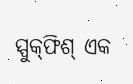ସ୍ପୁକ୍‌ଫିଶ୍‌ ଏକ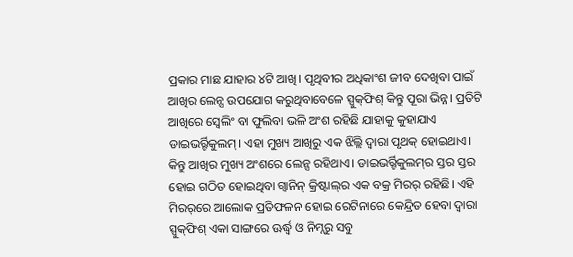ପ୍ରକାର ମାଛ ଯାହାର ୪ଟି ଆଖି। ପୃଥିବୀର ଅଧିକାଂଶ ଜୀବ ଦେଖିବା ପାଇଁ ଆଖିର ଲେନ୍ସ ଉପଯୋଗ କରୁଥିବାବେଳେ ସ୍ପୁକ୍‌ଫିଶ୍‌ କିନ୍ତୁ ପୂରା ଭିନ୍ନ। ପ୍ରତିଟି ଆଖିରେ ସ୍ବେଲିଂ ବା ଫୁଲିବା ଭଳି ଅଂଶ ରହିଛି ଯାହାକୁ କୁହାଯାଏ ଡାଇଭର୍ର୍ଟିକୁଲମ୍‌। ଏହା ମୁଖ୍ୟ ଆଖିରୁ ଏକ ଝିଲ୍ଲି ଦ୍ୱାରା ପୃଥକ୍‌ ହୋଇଥାଏ। କିନ୍ତୁ ଆଖିର ମୁଖ୍ୟ ଅଂଶରେ ଲେନ୍ସ ରହିଥାଏ। ଡାଇଭର୍ର୍ଟିକୁଲମ୍‌ର ସ୍ତର ସ୍ତର ହୋଇ ଗଠିତ ହୋଇଥିବା ଗ୍ବାନିନ୍‌ କ୍ରିଷ୍ଟାଲ୍‌ର ଏକ ବକ୍ର ମିରର୍‌ ରହିଛି। ଏହି ମିରର୍‌ରେ ଆଲୋକ ପ୍ରତିଫଳନ ହୋଇ ରେଟିନାରେ କେନ୍ଦ୍ରିତ ହେବା ଦ୍ୱାରା ସ୍ପୁକ୍‌ଫିଶ୍‌ ଏକା ସାଙ୍ଗରେ ଊର୍ଦ୍ଧ୍ୱ ଓ ନିମ୍ନରୁ ସବୁ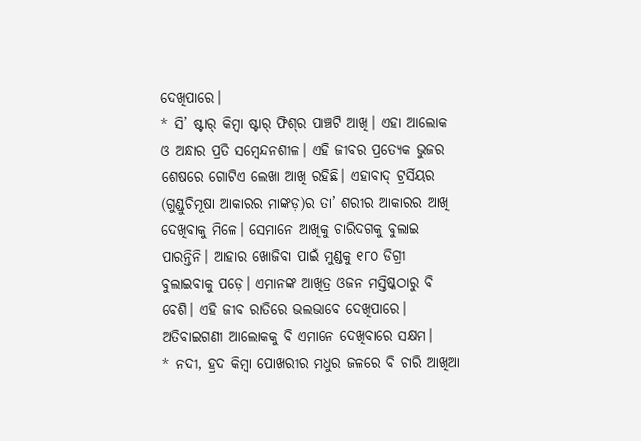ଦେଖିପାରେ।
* ସି’ ଷ୍ଟାର୍‌ କିମ୍ବା ଷ୍ଟାର୍‌ ଫିଶ୍‌ର ପାଞ୍ଚଟି ଆଖି। ଏହା ଆଲୋକ ଓ ଅନ୍ଧାର ପ୍ରତି ସମ୍ବେନ୍ଦନଶୀଳ। ଏହି ଜୀବର ପ୍ରତ୍ୟେକ ଭୁଜର ଶେଷରେ ଗୋଟିଏ ଲେଖା ଆଖି ରହିଛି। ଏହାବାଦ୍‌ ଟ୍ରର୍ସିୟର (ଗୁଣ୍ଡୁଚିମୂଷା ଆକାରର ମାଙ୍କଡ଼)ର ତା’ ଶରୀର ଆକାରର ଆଖି ଦେଖିବାକୁ ମିଳେ। ସେମାନେ ଆଖିକୁ ଚାରିଦଗକୁ ବୁଲାଇ ପାରନ୍ତିନି। ଆହାର ଖୋଜିବା ପାଇଁ ମୁଣ୍ଡକୁ ୧୮୦ ଡିଗ୍ରୀ ବୁଲାଇବାକୁ ପଡ଼େ। ଏମାନଙ୍କ ଆଖିତ୍ର ଓଜନ ମସ୍ତିଷ୍କଠାରୁ ବି ବେଶି। ଏହି ଜୀବ ରାତିରେ ଭଲଭାବେ ଦେଖିପାରେ। ଅତିବାଇଗଣୀ ଆଲୋକକୁ ବି ଏମାନେ ଦେଖିବାରେ ସକ୍ଷମ।
* ନଦୀ, ହ୍ରଦ କିମ୍ବା ପୋଖରୀର ମଧୁର ଜଳରେ ବି ଚାରି ଆଖିଆ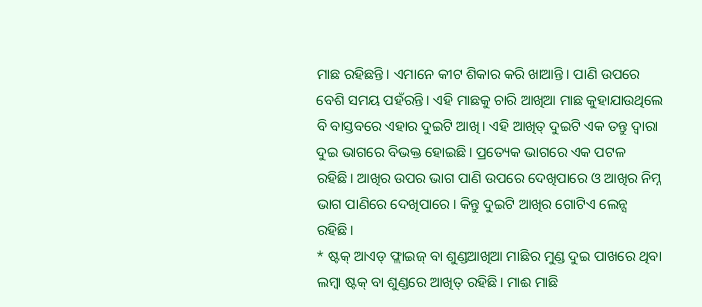ମାଛ ରହିଛନ୍ତି। ଏମାନେ କୀଟ ଶିକାର କରି ଖାଆନ୍ତି। ପାଣି ଉପରେ ବେଶି ସମୟ ପହଁରନ୍ତି। ଏହି ମାଛକୁ ଚାରି ଆଖିଆ ମାଛ କୁହାଯାଉଥିଲେ ବି ବାସ୍ତବରେ ଏହାର ଦୁଇଟି ଆଖି। ଏହି ଆଖିତ୍ ଦୁଇଟି ଏକ ତନ୍ତୁ ଦ୍ୱାରା ଦୁଇ ଭାଗରେ ବିଭକ୍ତ ହୋଇଛି। ପ୍ରତ୍ୟେକ ଭାଗରେ ଏକ ପଟଳ ରହିଛି। ଆଖିର ଉପର ଭାଗ ପାଣି ଉପରେ ଦେଖିପାରେ ଓ ଆଖିର ନିମ୍ନ ଭାଗ ପାଣିରେ ଦେଖିପାରେ। କିନ୍ତୁ ଦୁଇଟି ଆଖିର ଗୋଟିଏ ଲେନ୍ସ ରହିଛି।
* ଷ୍ଟକ୍‌ ଆଏଡ୍‌ ଫ୍ଲାଇଜ୍‌ ବା ଶୁଣ୍ଡଆଖିଆ ମାଛିର ମୁଣ୍ଡ ଦୁଇ ପାଖରେ ଥିବା ଲମ୍ବା ଷ୍ଟକ୍‌ ବା ଶୁଣ୍ଡରେ ଆଖିତ୍ ରହିଛି। ମାଈ ମାଛି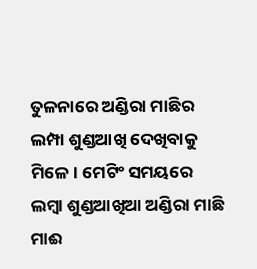ତୁଳନାରେ ଅଣ୍ଡିରା ମାଛିର ଲମ୍ପା ଶୁଣ୍ଡଆଖି ଦେଖିବାକୁ ମିଳେ। ମେଟିଂ ସମୟରେ ଲମ୍ବା ଶୁଣ୍ଡଆଖିଆ ଅଣ୍ଡିରା ମାଛି ମାଈ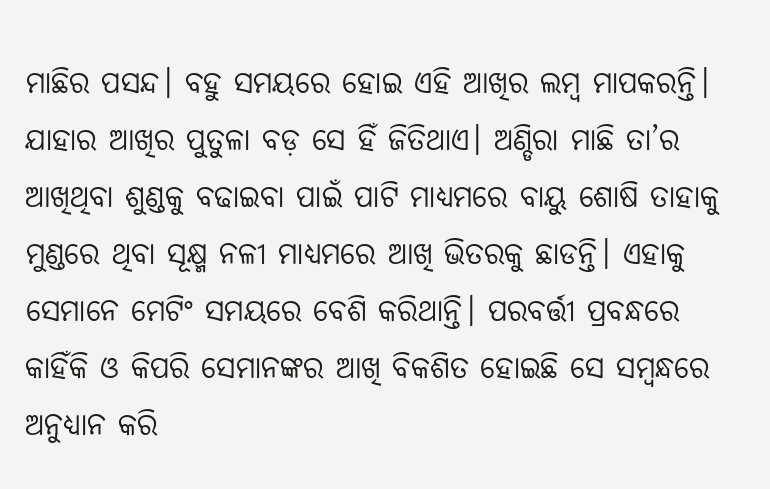ମାଛିର ପସନ୍ଦ। ବହୁ ସମୟରେ ହୋଇ ଏହି ଆଖିର ଲମ୍ବ ମାପକରନ୍ତି। ଯାହାର ଆଖିର ପୁତୁଳା ବଡ଼ ସେ ହିଁ ଜିତିଥାଏ। ଅଣ୍ଡିରା ମାଛି ତା’ର ଆଖିଥିବା ଶୁଣ୍ଡକୁ ବଢାଇବା ପାଇଁ ପାଟି ମାଧ୍ୟମରେ ବାୟୁ ଶୋଷି ତାହାକୁ ମୁଣ୍ଡରେ ଥିବା ସୂକ୍ଷ୍ମ ନଳୀ ମାଧ୍ୟମରେ ଆଖି ଭିତରକୁ ଛାଡନ୍ତି। ଏହାକୁ ସେମାନେ ମେଟିଂ ସମୟରେ ବେଶି କରିଥାନ୍ତି। ପରବର୍ତ୍ତୀ ପ୍ରବନ୍ଧରେ କାହିଁକି ଓ କିପରି ସେମାନଙ୍କର ଆଖି ବିକଶିତ ହୋଇଛି ସେ ସମ୍ବନ୍ଧରେ ଅନୁଧ୍ୟାନ କରି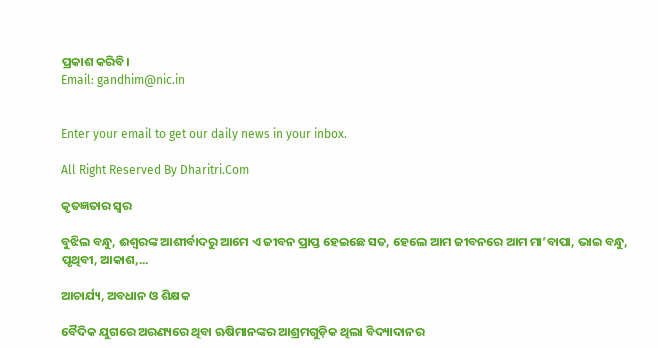ପ୍ରକାଶ କରିବି।
Email: gandhim@nic.in


Enter your email to get our daily news in your inbox.

All Right Reserved By Dharitri.Com

କୃତଜ୍ଞତାର ସ୍ବର

ବୁଝିଲ ବନ୍ଧୁ, ଈଶ୍ବରଙ୍କ ଆଶୀର୍ବାଦରୁ ଆମେ ଏ ଜୀବନ ପ୍ରାପ୍ତ ହେଇଛେ ସତ, ହେଲେ ଆମ ଜୀବନରେ ଆମ ମା’ବାପା, ଭାଇ ବନ୍ଧୁ, ପୃଥିବୀ, ଆକାଶ,...

ଆଚାର୍ଯ୍ୟ, ଅବଧାନ ଓ ଶିକ୍ଷକ

ବୈଦିକ ଯୁଗରେ ଅରଣ୍ୟରେ ଥିବା ଋଷିମାନଙ୍କର ଆଶ୍ରମଗୁଡ଼ିକ ଥିଲା ବିଦ୍ୟାଦାନର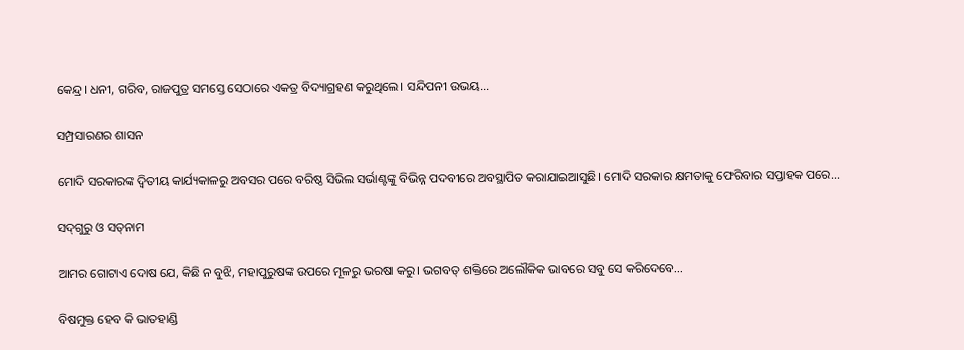କେନ୍ଦ୍ର। ଧନୀ, ଗରିବ, ରାଜପୁତ୍ର ସମସ୍ତେ ସେଠାରେ ଏକତ୍ର ବିଦ୍ୟାଗ୍ରହଣ କରୁଥିଲେ। ସନ୍ଦିପନୀ ଉଭୟ...

ସମ୍ପ୍ରସାରଣର ଶାସନ

ମୋଦି ସରକାରଙ୍କ ଦ୍ୱିତୀୟ କାର୍ଯ୍ୟକାଳରୁ ଅବସର ପରେ ବରିଷ୍ଠ ସିଭିଲ ସର୍ଭାଣ୍ଟଙ୍କୁ ବିଭିନ୍ନ ପଦବୀରେ ଅବସ୍ଥାପିତ କରାଯାଇଆସୁଛି। ମୋଦି ସରକାର କ୍ଷମତାକୁ ଫେରିବାର ସପ୍ତାହକ ପରେ...

ସଦ୍‌ଗୁରୁ ଓ ସତ୍‌ନାମ

ଆମର ଗୋଟାଏ ଦୋଷ ଯେ, କିଛି ନ ବୁଝି, ମହାପୁରୁଷଙ୍କ ଉପରେ ମୂଳରୁ ଭରଷା କରୁ। ଭଗବତ୍‌ ଶକ୍ତିରେ ଅଲୌକିକ ଭାବରେ ସବୁ ସେ କରିଦେବେ...

ବିଷମୁକ୍ତ ହେବ କି ଭାତହାଣ୍ଡି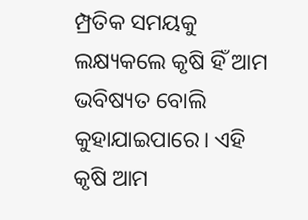ମ୍ପ୍ରତିକ ସମୟକୁ ଲକ୍ଷ୍ୟକଲେ କୃଷି ହିଁ ଆମ ଭବିଷ୍ୟତ ବୋଲି କୁହାଯାଇପାରେ। ଏହି କୃଷି ଆମ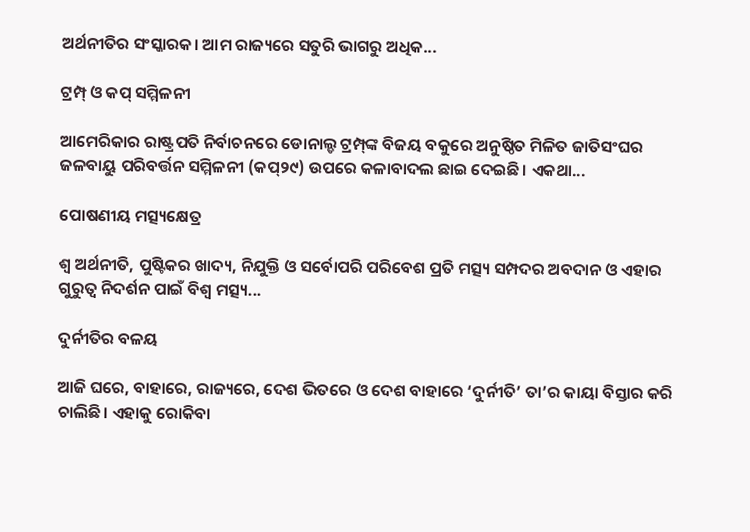ଅର୍ଥନୀତିର ସଂସ୍କାରକ। ଆମ ରାଜ୍ୟରେ ସତୁରି ଭାଗରୁ ଅଧିକ...

ଟ୍ରମ୍ପ୍‌ ଓ କପ୍‌ ସମ୍ମିଳନୀ

ଆମେରିକାର ରାଷ୍ଟ୍ରପତି ନିର୍ବାଚନରେ ଡୋନାଲ୍ଡ ଟ୍ରମ୍ପ୍‌ଙ୍କ ବିଜୟ ବକୁରେ ଅନୁଷ୍ଠିତ ମିଳିତ ଜାତିସଂଘର ଜଳବାୟୁ ପରିବର୍ତ୍ତନ ସମ୍ମିଳନୀ (କପ୍‌୨୯) ଉପରେ କଳାବାଦଲ ଛାଇ ଦେଇଛି। ଏକଥା...

ପୋଷଣୀୟ ମତ୍ସ୍ୟକ୍ଷେତ୍ର

ଶ୍ୱ ଅର୍ଥନୀତି, ପୁଷ୍ଟିକର ଖାଦ୍ୟ, ନିଯୁକ୍ତି ଓ ସର୍ବୋପରି ପରିବେଶ ପ୍ରତି ମତ୍ସ୍ୟ ସମ୍ପଦର ଅବଦାନ ଓ ଏହାର ଗୁରୁତ୍ୱ ନିଦର୍ଶନ ପାଇଁ ବିଶ୍ୱ ମତ୍ସ୍ୟ...

ଦୁର୍ନୀତିର ବଳୟ

ଆଜି ଘରେ, ବାହାରେ, ରାଜ୍ୟରେ, ଦେଶ ଭିତରେ ଓ ଦେଶ ବାହାରେ ‘ଦୁର୍ନୀତି’ ତା’ର କାୟା ବିସ୍ତାର କରି ଚାଲିଛି। ଏହାକୁ ରୋକିବା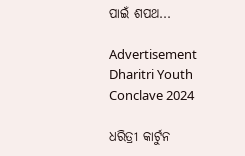ପାଇଁ ଶପଥ...

Advertisement
Dharitri Youth Conclave 2024

ଧରିତ୍ରୀ କାର୍ଟୁନ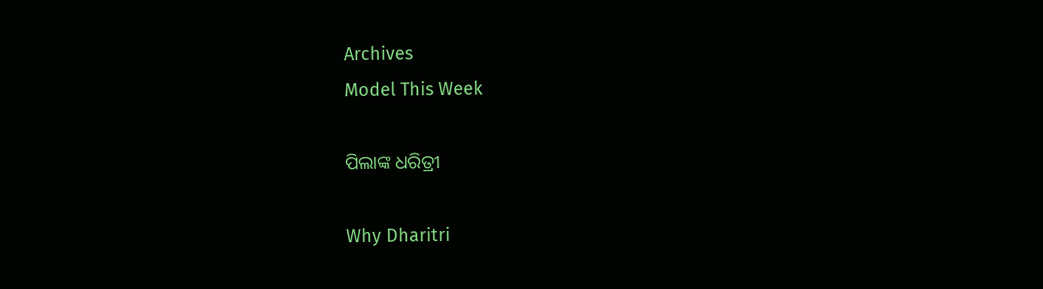Archives
Model This Week

ପିଲାଙ୍କ ଧରିତ୍ରୀ

Why Dharitri